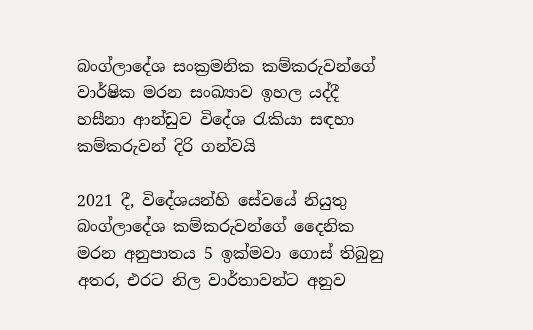බංග්ලාදේශ සංක්‍රමනික කම්කරුවන්ගේ වාර්ෂික මරන සංඛ්‍යාව ඉහල යද්දී හසීනා ආන්ඩුව විදේශ රැකියා සඳහා කම්කරුවන් දිරි ගන්වයි

2021 දී, විදේශයන්හි සේවයේ නියුතු බංග්ලාදේශ කම්කරුවන්ගේ දෛනික මරන අනුපාතය 5 ඉක්මවා ගොස් තිබුනු අතර, එරට නිල වාර්තාවන්ට අනුව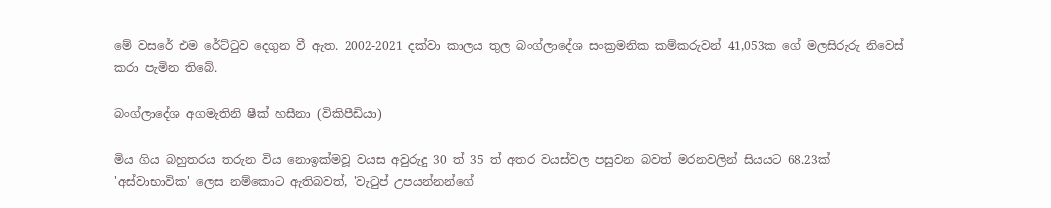මේ වසරේ එම රේට්ටුව දෙගුන වී ඇත. 2002-2021 දක්වා කාලය තුල බංග්ලාදේශ සංක්‍රමනික කම්කරුවන් 41,053ක ගේ මලසිරුරු නිවෙස් කරා පැමින තිබේ.

බංග්ලාදේශ අගමැතිනි ෂීක් හසීනා (විකිපීඩියා)

මිය ගිය බහුතරය තරුන විය නොඉක්මවූ වයස අවුරුදු 30 ත් 35 ත් අතර වයස්වල පසුවන බවත් මරනවලින් සියයට 68.23ක් 'අස්වාභාවික' ලෙස නම්කොට ඇතිබවත්, 'වැටුප් උපයන්නන්ගේ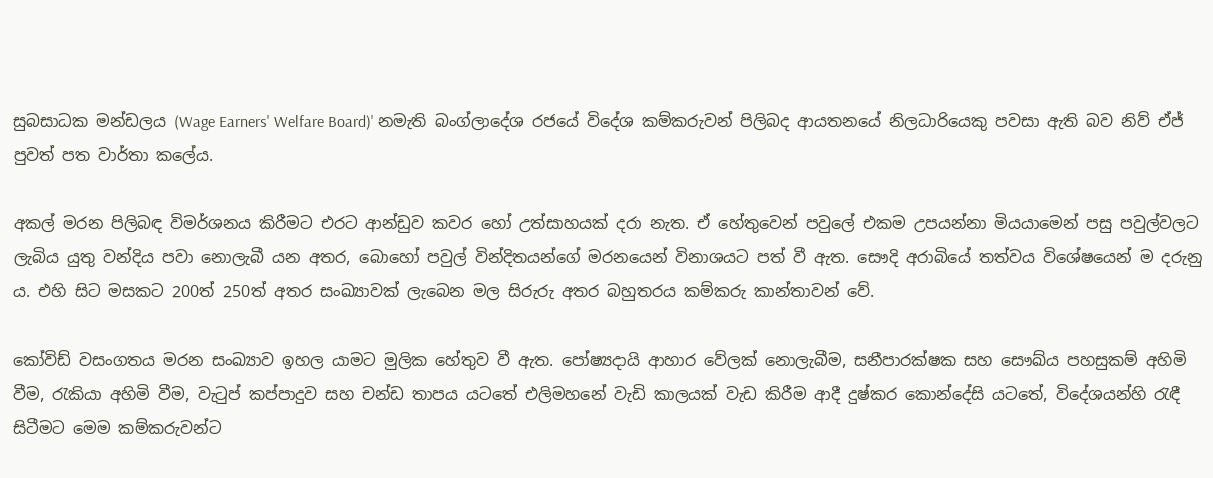සුබසාධක මන්ඩලය (Wage Earners' Welfare Board)' නමැති බංග්ලාදේශ රජයේ විදේශ කම්කරුවන් පිලිබද ආයතනයේ නිලධාරියෙකු පවසා ඇති බව නිව් ඒජ් පුවත් පත වාර්තා කලේය.

අකල් මරන පිලිබඳ විමර්ශනය කිරීමට එරට ආන්ඩුව කවර හෝ උත්සාහයක් දරා නැත. ඒ හේතුවෙන් පවුලේ එකම උපයන්නා මියයාමෙන් පසු පවුල්වලට ලැබිය යුතු වන්දිය පවා නොලැබී යන අතර, බොහෝ පවුල් වින්දිතයන්ගේ මරනයෙන් විනාශයට පත් වී ඇත. සෞදි අරාබියේ තත්වය විශේෂයෙන් ම දරුනු ය. එහි සිට මසකට 200ත් 250ත් අතර සංඛ්‍යාවක් ලැබෙන මල සිරුරු අතර බහුතරය කම්කරු කාන්තාවන් වේ.

කෝවිඩ් වසංගතය මරන සංඛ්‍යාව ඉහල යාමට මුලික හේතුව වී ඇත. පෝෂ්‍යදායි ආහාර වේලක් නොලැබීම, සනීපාරක්ෂක සහ සෞඛ්ය පහසුකම් අහිමි වීම, රැකියා අහිමි වීම, වැටුප් කප්පාදුව සහ චන්ඩ තාපය යටතේ එලිමහනේ වැඩි කාලයක් වැඩ කිරීම ආදී දුෂ්කර කොන්දේසි යටතේ, විදේශයන්හි රැඳී සිටීමට මෙම කම්කරුවන්ට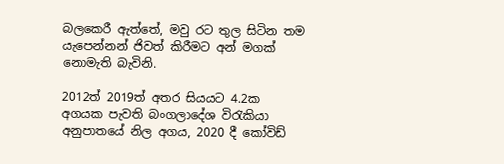බලකෙරී ඇත්තේ, මවු රට තුල සිටින තම යැපෙන්නන් ජිවත් කිරීමට අන් මගක් නොමැති බැවිනි.

2012ත් 2019ත් අතර සියයට 4.2ක අගයක පැවති බංගලාදේශ විරැකියා අනුපාතයේ නිල අගය, 2020 දී කෝවිඩ්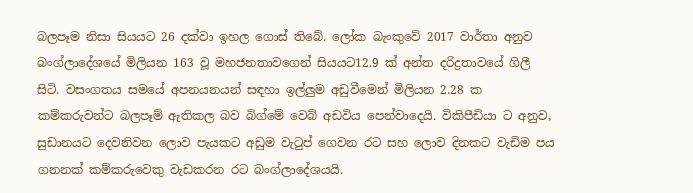බලපෑම නිසා සියයට 26 දක්වා ඉහල ගොස් තිබේ. ලෝක බැංකුවේ 2017 වාර්තා අනුව බංග්ලාදේශයේ මිලියන 163 වූ මහජනතාවගෙන් සියයට12.9 ක් අන්ත දරිද්‍රතාවයේ ගිලී සිටි. වසංගතය සමයේ අපනයනයන් සඳහා ඉල්ලුම අඩුවීමෙන් මිලියන 2.28 ක කම්කරුවන්ට බලපෑම් ඇතිකල බව බිග්මේ වෙබ් අඩවිය පෙන්වාදෙයි. විකිපීඩියා ට අනුව, සුඩානයට දෙවනිවන ලොව පැයකට අඩුම වැටුප් ගෙවන රට සහ ලොව දිනකට වැඩිම පය ගනනක් කම්කරුවෙකු වැඩකරන රට බංග්ලාදේශයයි.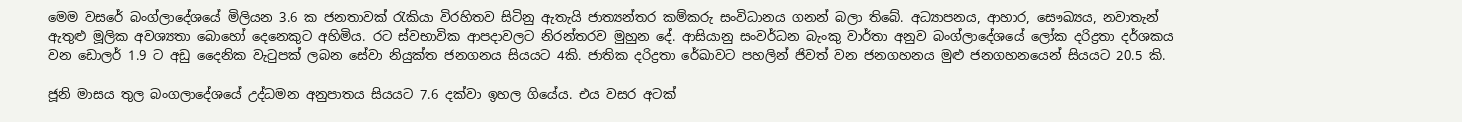මෙම වසරේ බංග්ලාදේශයේ මිලියන 3.6 ක ජනතාවක් රැකියා විරහිතව සිටිනු ඇතැයි ජාත්‍යන්තර කම්කරු සංවිධානය ගනන් බලා තිබේ. අධ්‍යාපනය, ආහාර, සෞඛ්‍යය, නවාතැන් ඇතුළු මූලික අවශ්‍යතා බොහෝ දෙනෙකුට අහිමිය. රට ස්වභාවික ආපදාවලට නිරන්තරව මුහුන දේ. ආසියානු සංවර්ධන බැංකු වාර්තා අනුව බංග්ලාදේශයේ ලෝක දරිද්‍රතා දර්ශකය වන ඩොලර් 1.9 ට අඩු දෛනික වැටුපක් ලබන සේවා නියුක්ත ජනගනය සියයට 4කි. ජාතික දරිද්‍රතා රේඛාවට පහලින් ජිවත් වන ජනගහනය මුළු ජනගහනයෙන් සියයට 20.5 කි.

ජූනි මාසය තුල බංගලාදේශයේ උද්ධමන අනුපාතය සියයට 7.6 දක්වා ඉහල ගියේය. එය වසර අටක්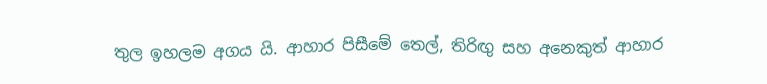තුල ඉහලම අගය යි. ආහාර පිසීමේ තෙල්, තිරිඟු සහ අනෙකුත් ආහාර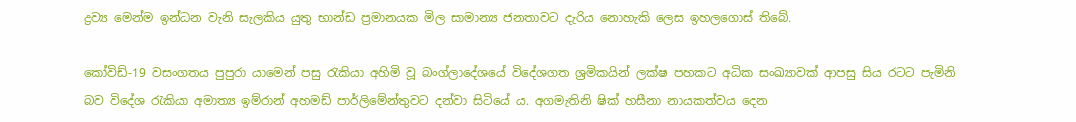ද්‍රව්‍ය මෙන්ම ඉන්ධන වැනි සැලකිය යුතු භාන්ඩ ප්‍රමානයක මිල සාමාන්‍ය ජනතාවට දැරිය නොහැකි ලෙස ඉහලගොස් තිබේ.

කෝවිඩ්-19 වසංගතය පුපුරා යාමෙන් පසු රැකියා අහිමි වූ බංග්ලාදේශයේ විදේශගත ශ්‍රමිකයින් ලක්ෂ පහකට අධික සංඛ්‍යාවක් ආපසු සිය රටට පැමිනි බව විදේශ රැකියා අමාත්‍ය ඉම්රාන් අහමඩ් පාර්ලිමේන්තුවට දන්වා සිටියේ ය. අගමැතිනි ෂික් හසීනා නායකත්වය දෙන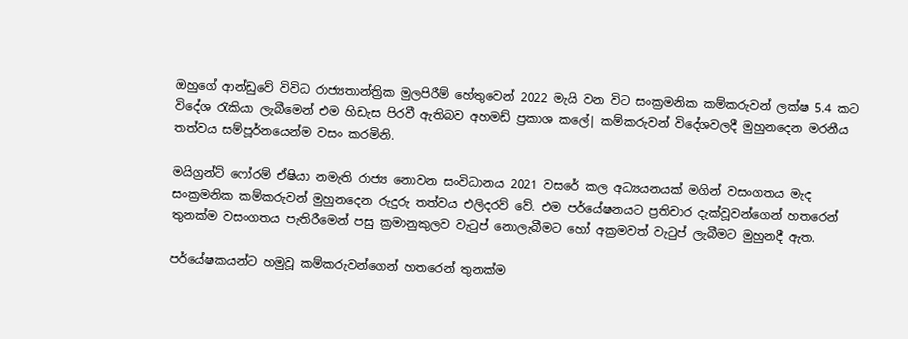ඔහුගේ ආන්ඩුවේ විවිධ රාජ්‍යතාන්ත්‍රික මුලපිරීම් හේතුවෙන් 2022 මැයි වන විට සංක්‍රමනික කම්කරුවන් ලක්ෂ 5.4 කට විදේශ රැකියා ලැබීමෙන් එම හිඩැස පිරවී ඇතිබව අහමඩ් ප්‍රකාශ කලේ| කම්කරුවන් විදේශවලදී මුහුනදෙන මරනීය තත්වය සම්පූර්නයෙන්ම වසං කරමිනි.

මයිග්‍රන්ට් ෆෝරම් ඒෂියා නමැති රාජ්‍ය නොවන සංවිධානය 2021 වසරේ කල අධ්‍යයනයක් මගින් වසංගතය මැද සංක්‍රමනික කම්කරුවන් මුහුනදෙන රුදුරු තත්වය එලිදරව් වේ. එම පර්යේෂනයට ප්‍රතිචාර දැක්වූවන්ගෙන් හතරෙන් තුනක්ම වසංගතය පැතිරීමෙන් පසු ක්‍රමානුකුලව වැටුප් නොලැබීමට හෝ අක්‍රමවත් වැටුප් ලැබීමට මුහුනදී ඇත.

පර්යේෂකයන්ට හමුවූ කම්කරුවන්ගෙන් හතරෙන් තුනක්ම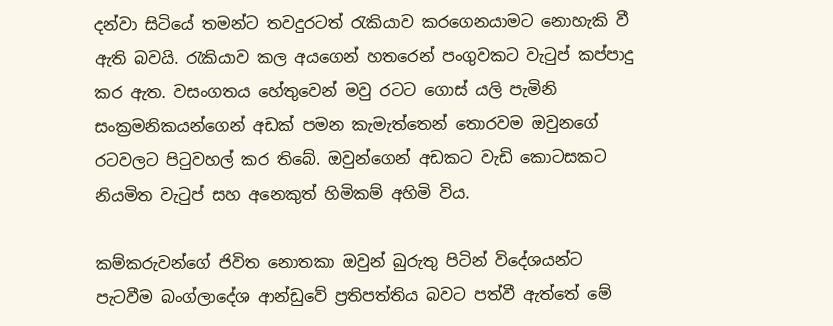දන්වා සිටියේ තමන්ට තවදුරටත් රැකියාව කරගෙනයාමට නොහැකි වී ඇති බවයි. රැකියාව කල අයගෙන් හතරෙන් පංගුවකට වැටුප් කප්පාදු කර ඇත. වසංගතය හේතුවෙන් මවු රටට ගොස් යලි පැමිනි සංක්‍රමනිකයන්ගෙන් අඩක් පමන කැමැත්තෙන් තොරවම ඔවුනගේ රටවලට පිටුවහල් කර තිබේ. ඔවුන්ගෙන් අඩකට වැඩි කොටසකට නියමිත වැටුප් සහ අනෙකුත් හිමිකම් අහිමි විය.

කම්කරුවන්ගේ ජිවිත නොතකා ඔවුන් බුරුතු පිටින් විදේශයන්ට පැටවීම බංග්ලාදේශ ආන්ඩුවේ ප්‍රතිපත්තිය බවට පත්වී ඇත්තේ මේ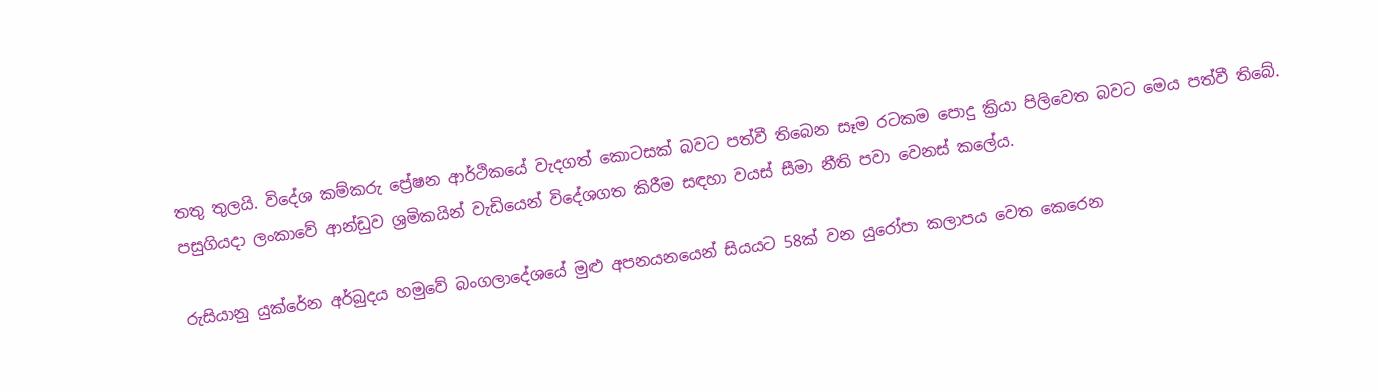තතු තුලයි. විදේශ කම්කරු ප්‍රේෂන ආර්ථිකයේ වැදගත් කොටසක් බවට පත්වී තිබෙන සෑම රටකම පොදු ක්‍රියා පිලිවෙත බවට මෙය පත්වී තිබේ. පසුගියදා ලංකාවේ ආන්ඩුව ශ්‍රමිකයින් වැඩියෙන් විදේශගත කිරීම සඳහා වයස් සීමා නීති පවා වෙනස් කලේය.

රුසියානු යුක්රේන අර්බුදය හමුවේ බංගලාදේශයේ මුළු අපනයනයෙන් සියයට 58ක් වන යුරෝපා කලාපය වෙත කෙරෙන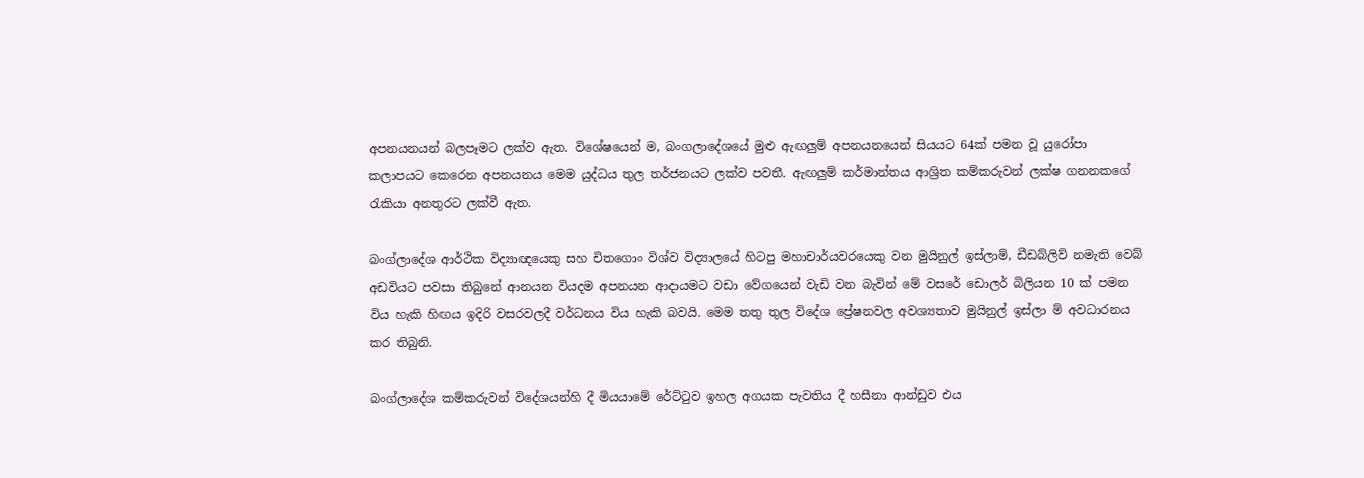අපනයනයන් බලපෑමට ලක්ව ඇත. විශේෂයෙන් ම, බංගලාදේශයේ මුළු ඇඟලුම් අපනයනයෙන් සියයට 64ක් පමන වූ යුරෝපා කලාපයට කෙරෙන අපනයනය මෙම යුද්ධය තුල තර්ජනයට ලක්ව පවතී. ඇඟලුම් කර්මාන්තය ආශ්‍රිත කම්කරුවන් ලක්ෂ ගනනකගේ රැකියා අනතුරට ලක්වී ඇත.

බංග්ලාදේශ ආර්ථික විද්‍යාඥයෙකු සහ චිතගොං විශ්ව විද්‍යාලයේ හිටපු මහාචාර්යවරයෙකු වන මුයිනුල් ඉස්ලාම්, ඩීඩබ්ලිව් නමැති වෙබ් අඩවියට පවසා තිබුනේ ආනයන වියදම අපනයන ආදායමට වඩා වේගයෙන් වැඩි වන බැවින් මේ වසරේ ඩොලර් බිලියන 10 ක් පමන විය හැකි හිඟය ඉදිරි වසරවලදී වර්ධනය විය හැකි බවයි. මෙම තතු තුල විදේශ ප්‍රේෂනවල අවශ්‍යතාව මුයිනුල් ඉස්ලා ම් අවධාරනය කර තිබුනි.

බංග්ලාදේශ කම්කරුවන් විදේශයන්හි දී මියයාමේ රේට්ටුව ඉහල අගයක පැවතිය දී හසීනා ආන්ඩුව එය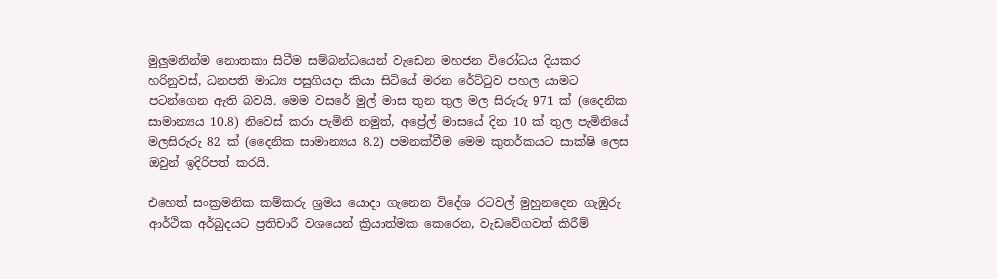මුලුමනින්ම නොතකා සිටීම සම්බන්ධයෙන් වැඩෙන මහජන විරෝධය දියකර හරිනුවස්, ධනපති මාධ්‍ය පසුගියදා කියා සිටියේ මරන රේට්ටුව පහල යාමට පටන්ගෙන ඇති බවයි. මෙම වසරේ මුල් මාස තුන තුල මල සිරුරු 971 ක් (දෛනික සාමාන්‍යය 10.8) නිවෙස් කරා පැමිනි නමුත්, අප්‍රේල් මාසයේ දින 10 ක් තුල පැමිනියේ මලසිරුරු 82 ක් (දෛනික සාමාන්‍යය 8.2) පමනක්වීම මෙම කුතර්කයට සාක්ෂි ලෙස ඔවුන් ඉදිරිපත් කරයි.

එහෙත් සංක්‍රමනික කම්කරු ශ්‍රමය යොදා ගැනෙන විදේශ රටවල් මුහුනදෙන ගැඹුරු ආර්ථික අර්බුදයට ප්‍රතිචාරී වශයෙන් ක්‍රියාත්මක කෙරෙන, වැඩවේගවත් කිරීම්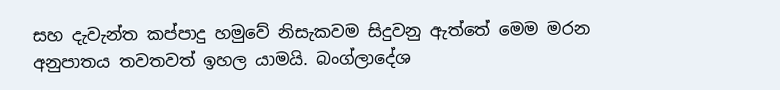සහ දැවැන්ත කප්පාදු හමුවේ නිසැකවම සිදුවනු ඇත්තේ මෙම මරන අනුපාතය තවතවත් ඉහල යාමයි. බංග්ලාදේශ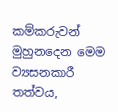කම්කරුවන් මුහුනදෙන මෙම ව්‍යසනකාරී තත්වය,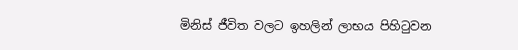මිනිස් ජීවිත වලට ඉහලින් ලාභය පිහිටුවන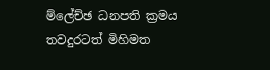ම්ලේච්ඡ ධනපති ක්‍රමය තවදුරටත් මිහිමත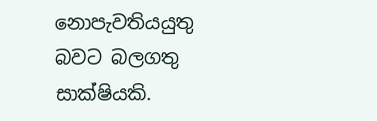නොපැවතියයුතු බවට බලගතු සාක්ෂියකි.